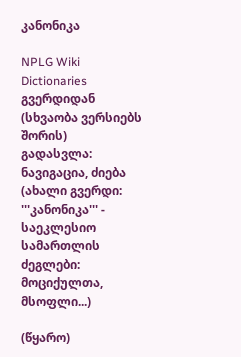კანონიკა

NPLG Wiki Dictionaries გვერდიდან
(სხვაობა ვერსიებს შორის)
გადასვლა: ნავიგაცია, ძიება
(ახალი გვერდი: '''კანონიკა''' - საეკლესიო სამართლის ძეგლები: მოციქულთა, მსოფლი...)

(წყარო)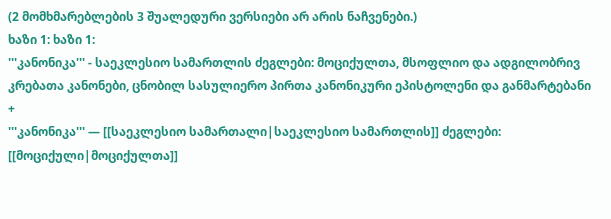(2 მომხმარებლების 3 შუალედური ვერსიები არ არის ნაჩვენები.)
ხაზი 1: ხაზი 1:
'''კანონიკა''' - საეკლესიო სამართლის ძეგლები: მოციქულთა, მსოფლიო და ადგილობრივ კრებათა კანონები, ცნობილ სასულიერო პირთა კანონიკური ეპისტოლენი და განმარტებანი
+
'''კანონიკა''' — [[საეკლესიო სამართალი|საეკლესიო სამართლის]] ძეგლები: [[მოციქული|მოციქულთა]]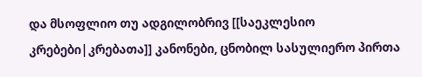და მსოფლიო თუ ადგილობრივ [[საეკლესიო კრებები|კრებათა]] კანონები, ცნობილ სასულიერო პირთა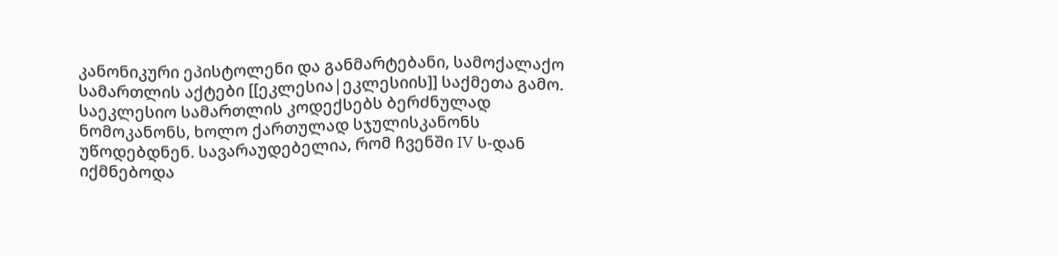კანონიკური ეპისტოლენი და განმარტებანი, სამოქალაქო სამართლის აქტები [[ეკლესია|ეკლესიის]] საქმეთა გამო. საეკლესიო სამართლის კოდექსებს ბერძნულად ნომოკანონს, ხოლო ქართულად სჯულისკანონს უწოდებდნენ. სავარაუდებელია, რომ ჩვენში IV ს-დან იქმნებოდა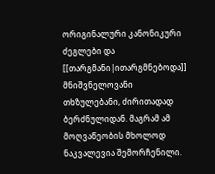ორიგინალური კანონიკური ძეგლები და [[თარგმანი|ითარგმნებოდა]] მნიშვნელოვანი თხზულებანი, ძირითადად ბერძნულიდან. მაგრამ ამ მოღვაწეობის მხოლოდ ნაკვალევია შემორჩენილი.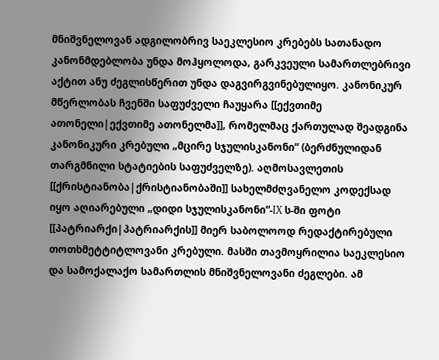მნიშვნელოვან ადგილობრივ საეკლესიო კრებებს სათანადო კანონმდებლობა უნდა მოჰყოლოდა, გარკვეული სამართლებრივი აქტით ანუ ძეგლისწერით უნდა დაგვირგვინებულიყო. კანონიკურ მწერლობას ჩვენში საფუძველი ჩაუყარა [[ექვთიმე ათონელი|ექვთიმე ათონელმა]], რომელმაც ქართულად შეადგინა კანონიკური კრებული „მცირე სჯულისკანონი“ (ბერძნულიდან თარგმნილი სტატიების საფუძველზე). აღმოსავლეთის [[ქრისტიანობა|ქრისტიანობაში]] სახელმძღვანელო კოდექსად იყო აღიარებული „დიდი სჯულისკანონი“-IX ს-ში ფოტი [[პატრიარქი|პატრიარქის]] მიერ საბოლოოდ რედაქტირებული თოთხმეტტიტლოვანი კრებული. მასში თავმოყრილია საეკლესიო და სამოქალაქო სამართლის მნიშვნელოვანი ძეგლები. ამ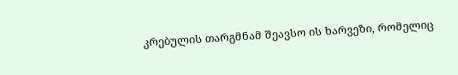კრებულის თარგმნამ შეავსო ის ხარვეზი, რომელიც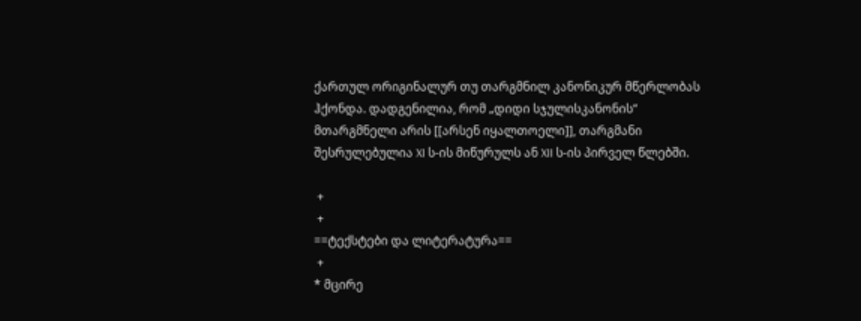ქართულ ორიგინალურ თუ თარგმნილ კანონიკურ მწერლობას ჰქონდა. დადგენილია, რომ „დიდი სჯულისკანონის“ მთარგმნელი არის [[არსენ იყალთოელი]], თარგმანი შესრულებულია XI ს-ის მიწურულს ან XII ს-ის პირველ წლებში.

 +
 +
==ტექსტები და ლიტერატურა==
 +
* მცირე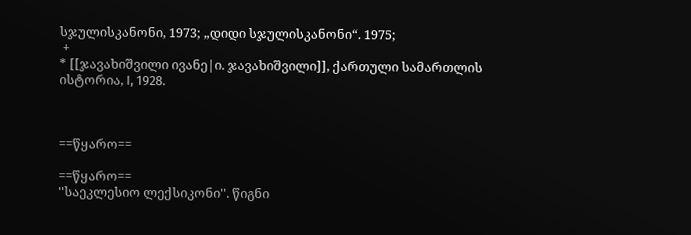სჯულისკანონი, 1973; „დიდი სჯულისკანონი“. 1975;
 +
* [[ჯავახიშვილი ივანე|ი. ჯავახიშვილი]], ქართული სამართლის ისტორია, I, 1928.



==წყარო==

==წყარო==
''საეკლესიო ლექსიკონი''. წიგნი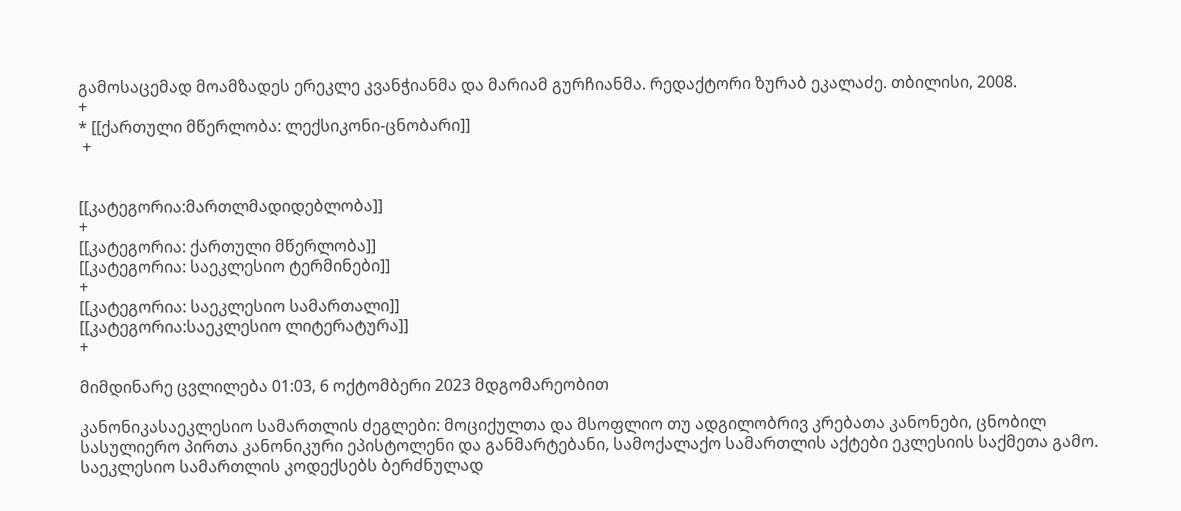გამოსაცემად მოამზადეს ერეკლე კვანჭიანმა და მარიამ გურჩიანმა. რედაქტორი ზურაბ ეკალაძე. თბილისი, 2008.
+
* [[ქართული მწერლობა: ლექსიკონი-ცნობარი]]
 +


[[კატეგორია:მართლმადიდებლობა]]
+
[[კატეგორია: ქართული მწერლობა]]
[[კატეგორია: საეკლესიო ტერმინები]]
+
[[კატეგორია: საეკლესიო სამართალი]]
[[კატეგორია:საეკლესიო ლიტერატურა]]
+

მიმდინარე ცვლილება 01:03, 6 ოქტომბერი 2023 მდგომარეობით

კანონიკასაეკლესიო სამართლის ძეგლები: მოციქულთა და მსოფლიო თუ ადგილობრივ კრებათა კანონები, ცნობილ სასულიერო პირთა კანონიკური ეპისტოლენი და განმარტებანი, სამოქალაქო სამართლის აქტები ეკლესიის საქმეთა გამო. საეკლესიო სამართლის კოდექსებს ბერძნულად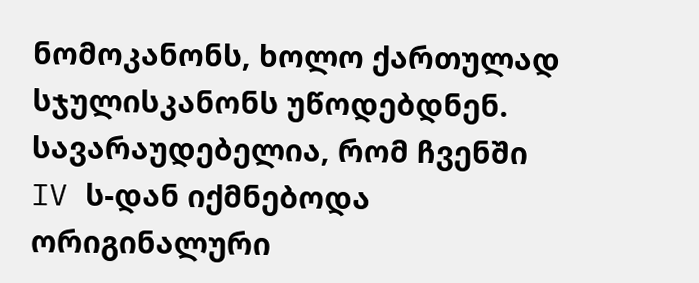ნომოკანონს, ხოლო ქართულად სჯულისკანონს უწოდებდნენ. სავარაუდებელია, რომ ჩვენში IV ს-დან იქმნებოდა ორიგინალური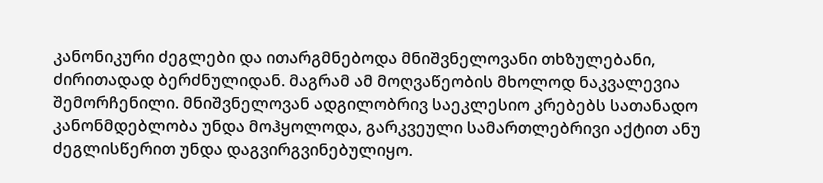კანონიკური ძეგლები და ითარგმნებოდა მნიშვნელოვანი თხზულებანი, ძირითადად ბერძნულიდან. მაგრამ ამ მოღვაწეობის მხოლოდ ნაკვალევია შემორჩენილი. მნიშვნელოვან ადგილობრივ საეკლესიო კრებებს სათანადო კანონმდებლობა უნდა მოჰყოლოდა, გარკვეული სამართლებრივი აქტით ანუ ძეგლისწერით უნდა დაგვირგვინებულიყო.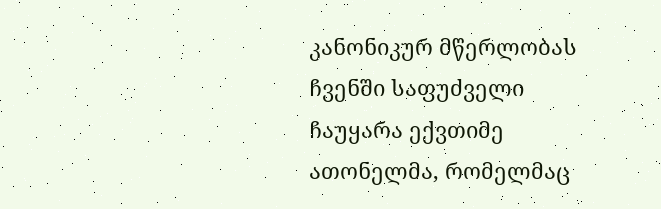კანონიკურ მწერლობას ჩვენში საფუძველი ჩაუყარა ექვთიმე ათონელმა, რომელმაც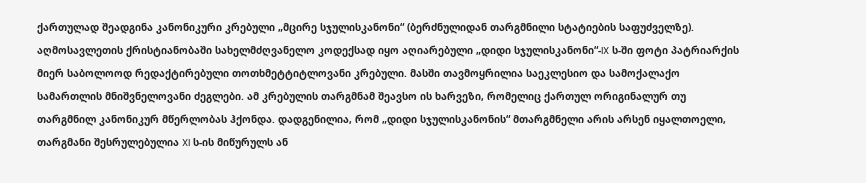ქართულად შეადგინა კანონიკური კრებული „მცირე სჯულისკანონი“ (ბერძნულიდან თარგმნილი სტატიების საფუძველზე). აღმოსავლეთის ქრისტიანობაში სახელმძღვანელო კოდექსად იყო აღიარებული „დიდი სჯულისკანონი“-IX ს-ში ფოტი პატრიარქის მიერ საბოლოოდ რედაქტირებული თოთხმეტტიტლოვანი კრებული. მასში თავმოყრილია საეკლესიო და სამოქალაქო სამართლის მნიშვნელოვანი ძეგლები. ამ კრებულის თარგმნამ შეავსო ის ხარვეზი, რომელიც ქართულ ორიგინალურ თუ თარგმნილ კანონიკურ მწერლობას ჰქონდა. დადგენილია, რომ „დიდი სჯულისკანონის“ მთარგმნელი არის არსენ იყალთოელი, თარგმანი შესრულებულია XI ს-ის მიწურულს ან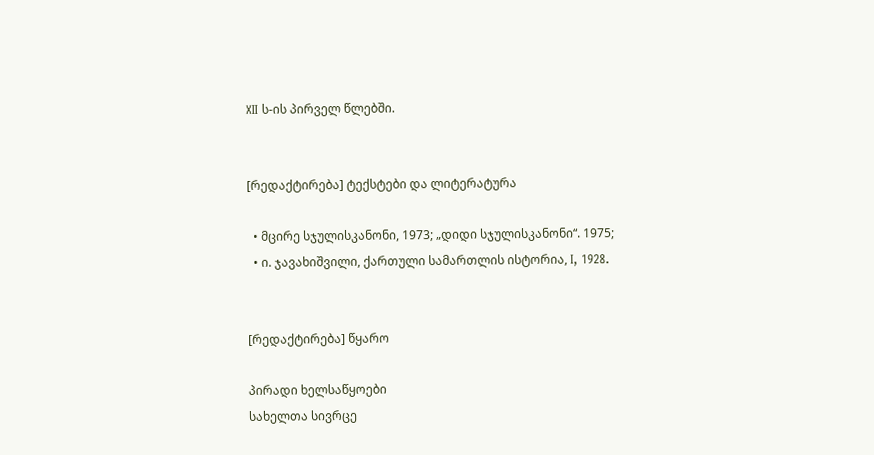XII ს-ის პირველ წლებში.


[რედაქტირება] ტექსტები და ლიტერატურა

  • მცირე სჯულისკანონი, 1973; „დიდი სჯულისკანონი“. 1975;
  • ი. ჯავახიშვილი, ქართული სამართლის ისტორია, I, 1928.


[რედაქტირება] წყარო

პირადი ხელსაწყოები
სახელთა სივრცე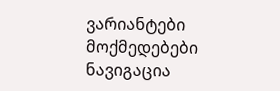ვარიანტები
მოქმედებები
ნავიგაცია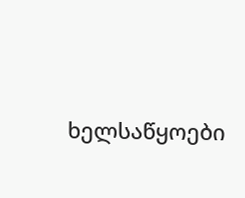ხელსაწყოები